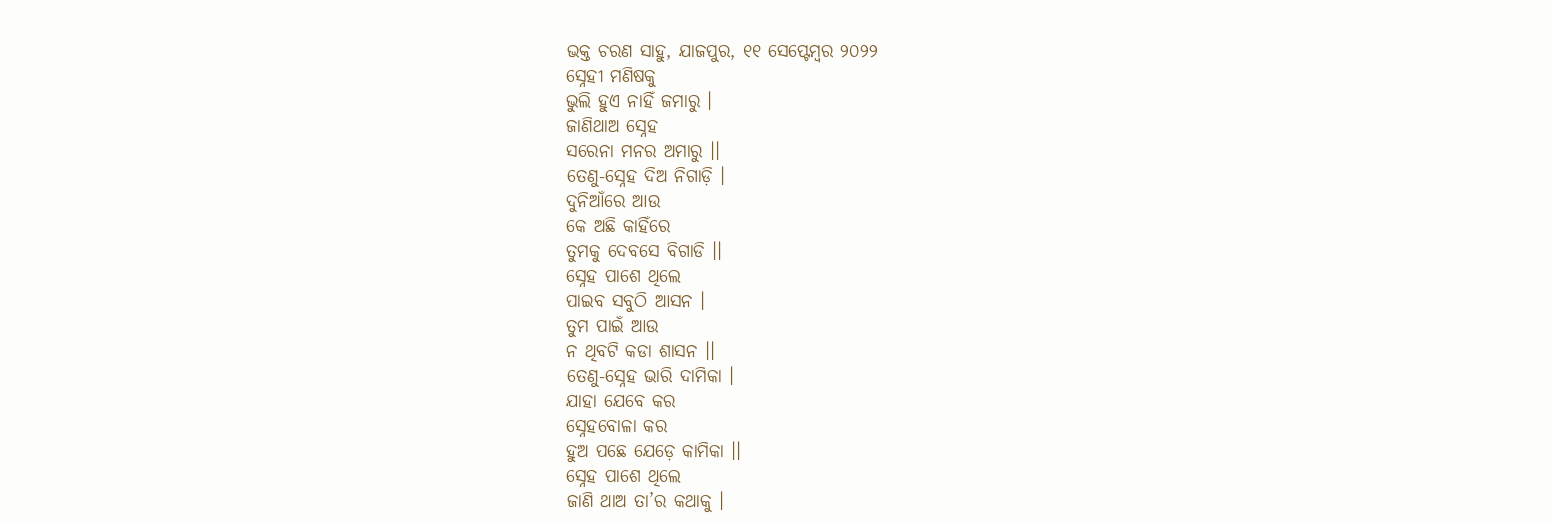ଭକ୍ତ ଚରଣ ସାହୁ, ଯାଜପୁର, ୧୧ ସେପ୍ଟେମ୍ବର ୨୦୨୨
ସ୍ନେହୀ ମଣିଷକୁ
ଭୁଲି ହୁଏ ନାହିଁ ଜମାରୁ ।
ଜାଣିଥାଅ ସ୍ନେହ
ସରେନା ମନର ଅମାରୁ ।।
ତେଣୁ-ସ୍ନେହ ଦିଅ ନିଗାଡ଼ି ।
ଦୁନିଆଁରେ ଆଉ
କେ ଅଛି କାହିଁରେ
ତୁମକୁ ଦେବସେ ବିଗାଡି ।।
ସ୍ନେହ ପାଶେ ଥିଲେ
ପାଇବ ସବୁଠି ଆସନ ।
ତୁମ ପାଇଁ ଆଉ
ନ ଥିବଟି କଡା ଶାସନ ।।
ତେଣୁ-ସ୍ନେହ ଭାରି ଦାମିକା ।
ଯାହା ଯେବେ କର
ସ୍ନେହବୋଳା କର
ହୁଅ ପଛେ ଯେଡ଼େ କାମିକା ।।
ସ୍ନେହ ପାଶେ ଥିଲେ
ଜାଣି ଥାଅ ତା’ର କଥାକୁ ।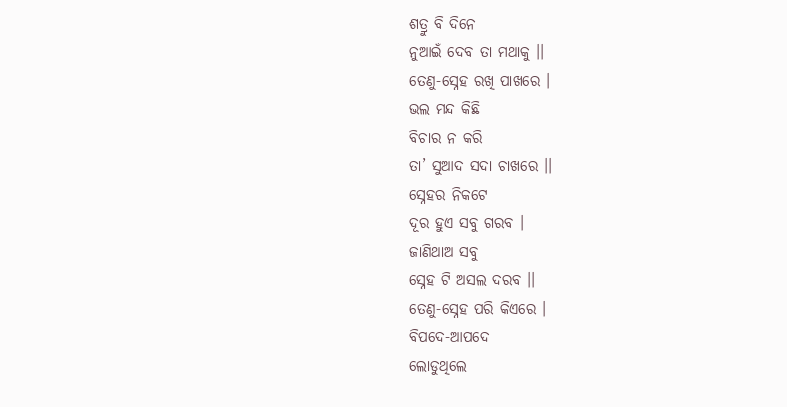ଶତ୍ରୁ ବି ଦିନେ
ନୁଆଇଁ ଦେବ ତା ମଥାକୁ ।।
ତେଣୁ-ସ୍ନେହ ରଖି ପାଖରେ ।
ଭଲ ମନ୍ଦ କିଛି
ବିଚାର ନ କରି
ତା’ ସୁଆଦ ସଦା ଚାଖରେ ।।
ସ୍ନେହର ନିକଟେ
ଦୂର ହୁଏ ସବୁ ଗରବ ।
ଜାଣିଥାଅ ସବୁ
ସ୍ନେହ ଟି ଅସଲ ଦରବ ।।
ତେଣୁ-ସ୍ନେହ ପରି କିଏରେ ।
ବିପଦେ-ଆପଦେ
ଲୋଡୁଥିଲେ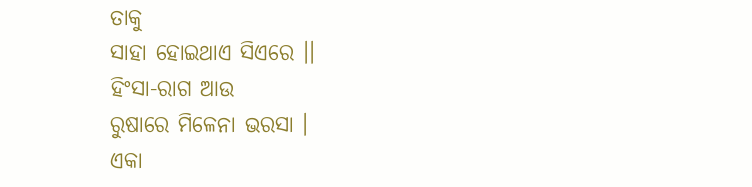ତାକୁ
ସାହା ହୋଇଥାଏ ସିଏରେ ।।
ହିଂସା-ରାଗ ଆଉ
ରୁଷାରେ ମିଳେନା ଭରସା ।
ଏକା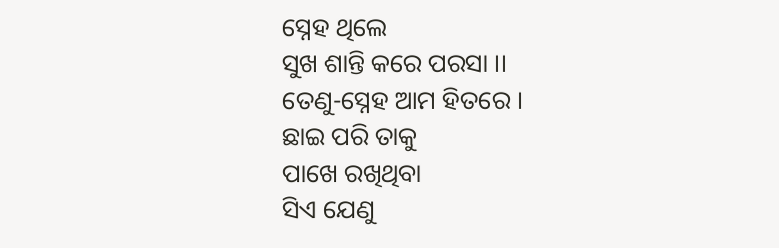ସ୍ନେହ ଥିଲେ
ସୁଖ ଶାନ୍ତି କରେ ପରସା ।।
ତେଣୁ-ସ୍ନେହ ଆମ ହିତରେ ।
ଛାଇ ପରି ତାକୁ
ପାଖେ ରଖିଥିବା
ସିଏ ଯେଣୁ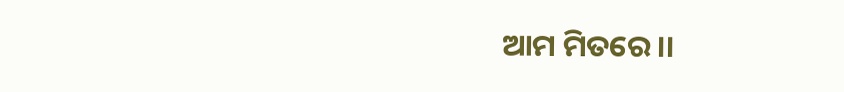ଆମ ମିତରେ ।।